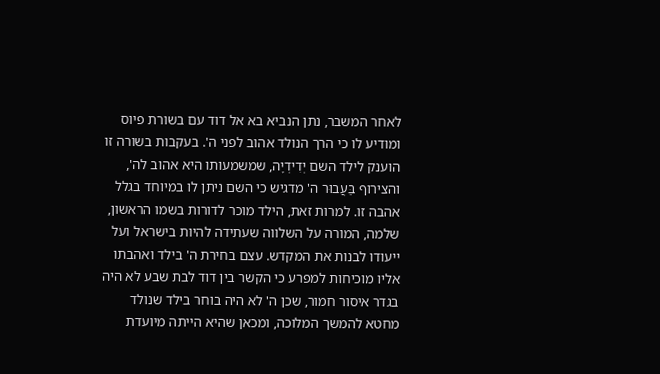לאחר המשבר, נתן הנביא בא אל דוד עם בשורת פיוס ומודיע לו כי הרך הנולד אהוב לפני ה'. בעקבות בשורה זו הוענק לילד השם יְדִידְיָה, שמשמעותו היא אהוב לה', והצירוף בַּעֲבוּר ה' מדגיש כי השם ניתן לו במיוחד בגלל אהבה זו. למרות זאת, הילד מוכר לדורות בשמו הראשון, שלמה, המורה על השלווה שעתידה להיות בישראל ועל ייעודו לבנות את המקדש. עצם בחירת ה' בילד ואהבתו אליו מוכיחות למפרע כי הקשר בין דוד לבת שבע לא היה בגדר איסור חמור, שכן ה' לא היה בוחר בילד שנולד מחטא להמשך המלוכה, ומכאן שהיא הייתה מיועדת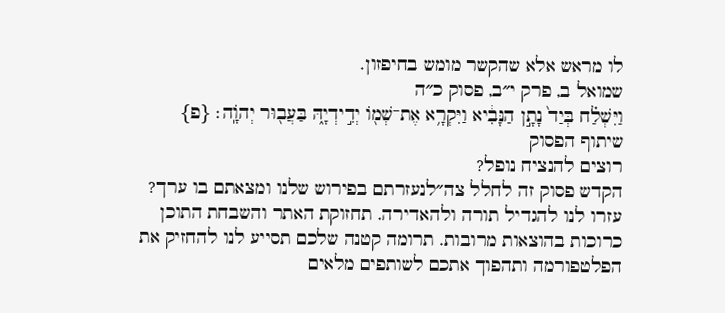לו מראש אלא שהקשר מומש בחיפזון.
שמואל ב, פרק י״ב, פסוק כ״ה
וַיִּשְׁלַ֗ח בְּיַד֙ נָתָ֣ן הַנָּבִ֔יא וַיִּקְרָ֥א אֶת־שְׁמ֖וֹ יְדִ֣ידְיָ֑הּ בַּעֲב֖וּר יְהֹוָֽה׃ {פ}
שיתוף הפסוק
רוצים להנציח נופל?
הקדש פסוק זה לחלל צה״לנעזרתם בפירוש שלנו ומצאתם בו ערך?
עזרו לנו להגדיל תורה ולהאדירה. תחזוקת האתר והשבחת התוכן כרוכות בהוצאות מרובות. תרומה קטנה שלכם תסייע לנו להחזיק את הפלטפורמה ותהפוך אתכם לשותפים מלאים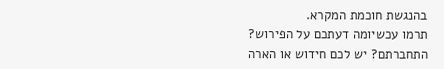בהנגשת חוכמת המקרא.
תרמו עכשיומה דעתכם על הפירוש?
התחברתם? יש לכם חידוש או הארה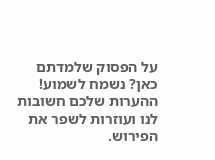על הפסוק שלמדתם כאן? נשמח לשמוע!
ההערות שלכם חשובות לנו ועוזרות לשפר את הפירוש.